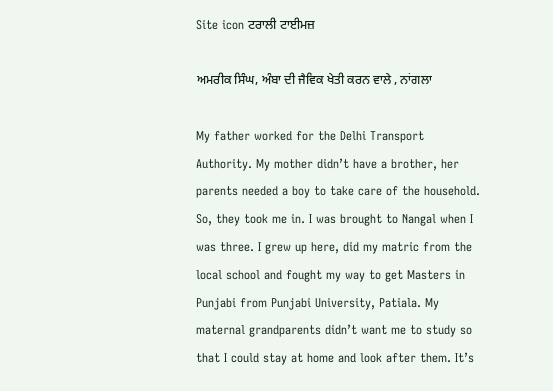Site icon ਟਰਾਲੀ ਟਾਈਮਜ਼

ਅਮਰੀਕ ਸਿੰਘ, ਅੰਬਾ ਦੀ ਜੈਵਿਕ ਖੇਤੀ ਕਰਨ ਵਾਲੇ , ਨਾਂਗਲਾ

My father worked for the Delhi Transport Authority. My mother didn’t have a brother, her parents needed a boy to take care of the household. So, they took me in. I was brought to Nangal when I was three. I grew up here, did my matric from the local school and fought my way to get Masters in Punjabi from Punjabi University, Patiala. My maternal grandparents didn’t want me to study so that I could stay at home and look after them. It’s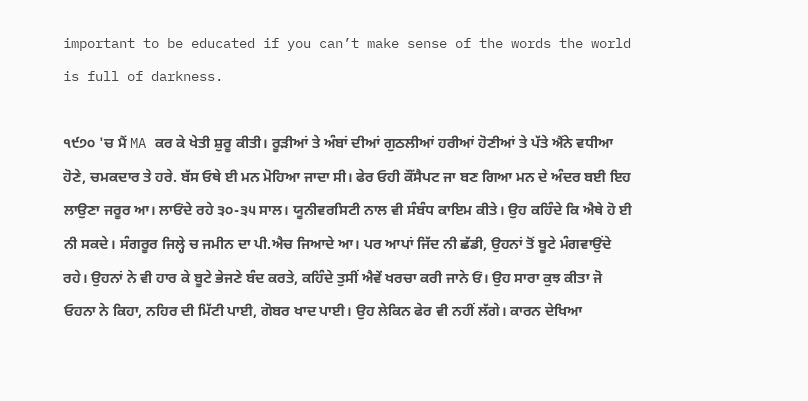important to be educated if you can’t make sense of the words the world is full of darkness.

੧੯੭੦ 'ਚ ਮੈਂ MA ਕਰ ਕੇ ਖੇਤੀ ਸ਼ੁਰੂ ਕੀਤੀ। ਰੂੜੀਆਂ ਤੇ ਅੰਬਾਂ ਦੀਆਂ ਗੁਠਲੀਆਂ ਹਰੀਆਂ ਹੋਣੀਆਂ ਤੇ ਪੱਤੇ ਐਂਨੇ ਵਧੀਆ ਹੋਣੇ, ਚਮਕਦਾਰ ਤੇ ਹਰੇ. ਬੱਸ ਓਥੇ ਈ ਮਨ ਮੋਹਿਆ ਜਾਦਾ ਸੀ। ਫੇਰ ਓਹੀ ਕੌਂਸੈਪਟ ਜਾ ਬਣ ਗਿਆ ਮਨ ਦੇ ਅੰਦਰ ਬਈ ਇਹ ਲਾਉਣਾ ਜਰੂਰ ਆ। ਲਾਓਂਦੇ ਰਹੇ ੩੦-੩੫ ਸਾਲ। ਯੂਨੀਵਰਸਿਟੀ ਨਾਲ ਵੀ ਸੰਬੰਧ ਕਾਇਮ ਕੀਤੇ। ਉਹ ਕਹਿੰਦੇ ਕਿ ਐਥੇ ਹੋ ਈ ਨੀ ਸਕਦੇ। ਸੰਗਰੂਰ ਜਿਲ੍ਹੇ ਚ ਜਮੀਨ ਦਾ ਪੀ.ਐਚ ਜਿਆਦੇ ਆ। ਪਰ ਆਪਾਂ ਜਿੱਦ ਨੀ ਛੱਡੀ, ਉਹਨਾਂ ਤੋਂ ਬੂਟੇ ਮੰਗਵਾਉਂਦੇ ਰਹੇ। ਉਹਨਾਂ ਨੇ ਵੀ ਹਾਰ ਕੇ ਬੂਟੇ ਭੇਜਣੇ ਬੰਦ ਕਰਤੇ, ਕਹਿੰਦੇ ਤੁਸੀਂ ਐਵੇਂ ਖਰਚਾ ਕਰੀ ਜਾਨੇ ਓਂ। ਉਹ ਸਾਰਾ ਕੁਝ ਕੀਤਾ ਜੋ ਓਹਨਾ ਨੇ ਕਿਹਾ, ਨਹਿਰ ਦੀ ਮਿੱਟੀ ਪਾਈ, ਗੋਬਰ ਖਾਦ ਪਾਈ। ਉਹ ਲੇਕਿਨ ਫੇਰ ਵੀ ਨਹੀਂ ਲੱਗੇ। ਕਾਰਨ ਦੇਖਿਆ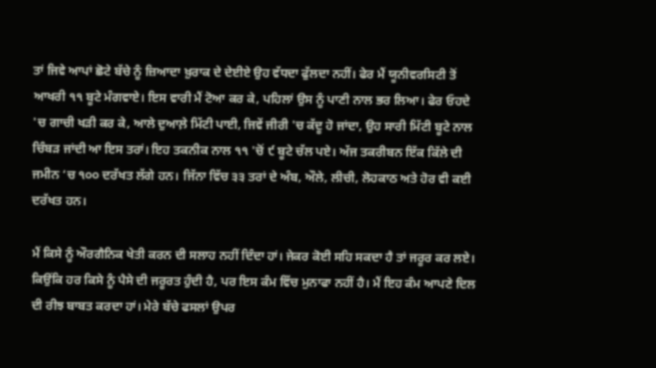ਤਾਂ ਜਿਵੇ ਆਪਾਂ ਛੋਟੇ ਬੱਚੇ ਨੂੰ ਜ਼ਿਆਦਾ ਖ਼ੁਰਾਕ ਦੇ ਦੇਈਏ ਉਹ ਵੱਧਦਾ ਫੁੱਲਦਾ ਨਹੀਂ। ਫੇਰ ਮੈਂ ਯੂਨੀਵਰਸਿਟੀ ਤੋਂ ਆਖਰੀ ੧੧ ਬੂਟੇ ਮੰਗਵਾਏ। ਇਸ ਵਾਰੀ ਮੈਂ ਟੋਆ ਕਰ ਕੇ, ਪਹਿਲਾਂ ਉਸ ਨੂੰ ਪਾਣੀ ਨਾਲ ਭਰ ਲਿਆ। ਫੇਰ ਓਹਦੇ 'ਚ ਗਾਚੀ ਖੜੀ ਕਰ ਕੇ, ਆਲੇ ਦੁਆਲ਼ੇ ਮਿੱਟੀ ਪਾਈ, ਜਿਵੇਂ ਜੀਰੀ 'ਚ ਕੱਦੂ ਹੋ ਜਾਂਦਾ, ਉਹ ਸਾਰੀ ਮਿੱਟੀ ਬੂਟੇ ਨਾਲ ਚਿੰਬੜ ਜਾਂਦੀ ਆ ਇਸ ਤਰਾਂ। ਇਹ ਤਕਨੀਕ ਨਾਲ ੧੧ 'ਚੋਂ ੯ ਬੂਟੇ ਚੱਲ ਪਏ। ਅੱਜ ਤਕਰੀਬਨ ਇੱਕ ਕਿੱਲੇ ਦੀ ਜਮੀਨ ‘ਚ ੧੦੦ ਦਰੱਖਤ ਲੱਗੇ ਹਨ। ਜਿੱਨਾ ਵਿੱਚ ੩੩ ਤਰਾਂ ਦੇ ਅੰਬ, ਔਲੇ, ਲੀਚੀ, ਲੋਹਕਾਠ ਅਤੇ ਹੋਰ ਵੀ ਕਈ ਦਰੱਖਤ ਹਨ।

ਮੈਂ ਕਿਸੇ ਨੂੰ ਔਰਗੈਨਿਕ ਖੇਤੀ ਕਰਨ ਦੀ ਸਲਾਹ ਨਹੀਂ ਦਿੰਦਾ ਹਾਂ। ਜੇਕਰ ਕੋਈ ਸਹਿ ਸਕਦਾ ਹੈ ਤਾਂ ਜਰੂਰ ਕਰ ਲਏ। ਕਿਉਂਕਿ ਹਰ ਕਿਸੇ ਨੂੰ ਪੈਸੇ ਦੀ ਜਰੂਰਤ ਹੁੰਦੀ ਹੈ, ਪਰ ਇਸ ਕੰਮ ਵਿੱਚ ਮੁਨਾਫਾ ਨਹੀਂ ਹੈ। ਮੈਂ ਇਹ ਕੰਮ ਆਪਣੇ ਦਿਲ ਦੀ ਰੀਝ ਬਾਬਤ ਕਰਦਾ ਹਾਂ। ਮੇਰੇ ਬੱਚੇ ਫਸਲਾਂ ਉਪਰ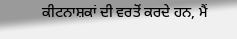ਕੀਟਨਾਸ਼ਕਾਂ ਦੀ ਵਰਤੋਂ ਕਰਦੇ ਹਨ, ਮੈਂ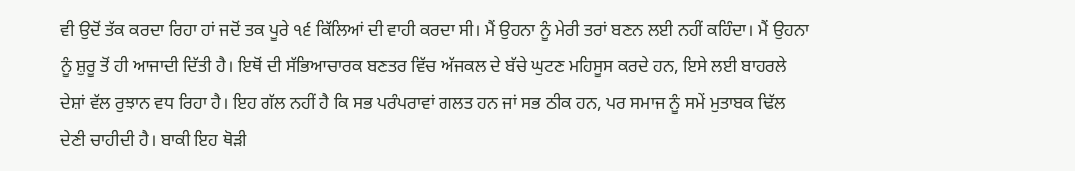ਵੀ ਉਦੋਂ ਤੱਕ ਕਰਦਾ ਰਿਹਾ ਹਾਂ ਜਦੋਂ ਤਕ ਪੂਰੇ ੧੬ ਕਿੱਲਿਆਂ ਦੀ ਵਾਹੀ ਕਰਦਾ ਸੀ। ਮੈਂ ਉਹਨਾ ਨੂੰ ਮੇਰੀ ਤਰਾਂ ਬਣਨ ਲਈ ਨਹੀਂ ਕਹਿੰਦਾ। ਮੈਂ ਉਹਨਾ ਨੂੰ ਸ਼ੁਰੂ ਤੋਂ ਹੀ ਆਜਾਦੀ ਦਿੱਤੀ ਹੈ। ਇਥੋਂ ਦੀ ਸੱਭਿਆਚਾਰਕ ਬਣਤਰ ਵਿੱਚ ਅੱਜਕਲ ਦੇ ਬੱਚੇ ਘੁਟਣ ਮਹਿਸੂਸ ਕਰਦੇ ਹਨ, ਇਸੇ ਲਈ ਬਾਹਰਲੇ ਦੇਸ਼ਾਂ ਵੱਲ ਰੁਝਾਨ ਵਧ ਰਿਹਾ ਹੈ। ਇਹ ਗੱਲ ਨਹੀਂ ਹੈ ਕਿ ਸਭ ਪਰੰਪਰਾਵਾਂ ਗਲਤ ਹਨ ਜਾਂ ਸਭ ਠੀਕ ਹਨ, ਪਰ ਸਮਾਜ ਨੂੰ ਸਮੇਂ ਮੁਤਾਬਕ ਢਿੱਲ ਦੇਣੀ ਚਾਹੀਦੀ ਹੈ। ਬਾਕੀ ਇਹ ਥੋੜੀ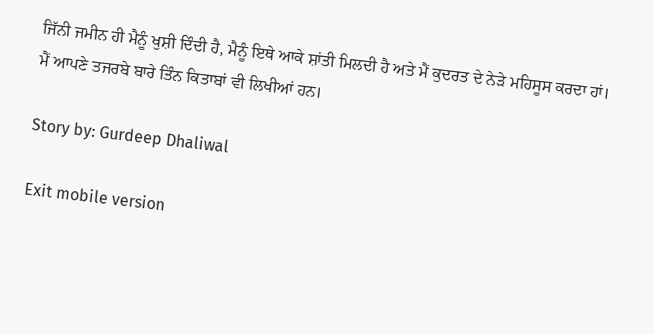ਜਿੱਨੀ ਜਮੀਨ ਹੀ ਮੈਨੂੰ ਖੁਸ਼ੀ ਦਿੰਦੀ ਹੈ, ਮੈਨੂੰ ਇਥੇ ਆਕੇ ਸ਼ਾਂਤੀ ਮਿਲਦੀ ਹੈ ਅਤੇ ਮੈਂ ਕੁਦਰਤ ਦੇ ਨੇੜੇ ਮਹਿਸੂਸ ਕਰਦਾ ਹਾਂ। ਮੈਂ ਆਪਣੇ ਤਜਰਬੇ ਬਾਰੇ ਤਿੰਨ ਕਿਤਾਬਾਂ ਵੀ ਲਿਖੀਆਂ ਹਨ।

Story by: Gurdeep Dhaliwal

Exit mobile version